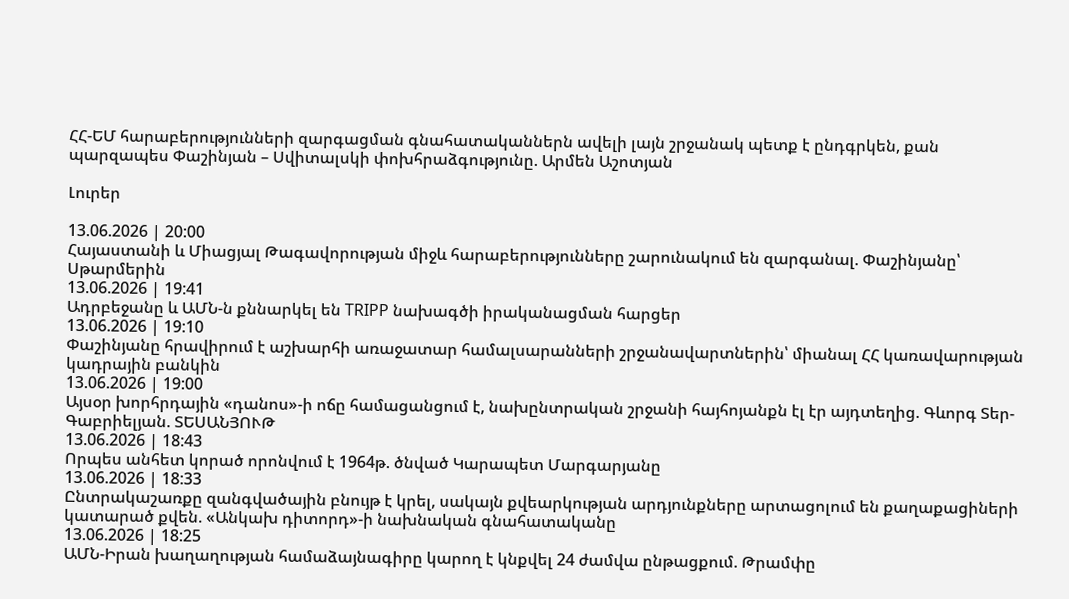ՀՀ-ԵՄ հարաբերությունների զարգացման գնահատականներն ավելի լայն շրջանակ պետք է ընդգրկեն, քան պարզապես Փաշինյան – Սվիտալսկի փոխհրաձգությունը. Արմեն Աշոտյան

Լուրեր

13.06.2026 | 20:00
Հայաստանի և Միացյալ Թագավորության միջև հարաբերությունները շարունակում են զարգանալ. Փաշինյանը՝ Սթարմերին
13.06.2026 | 19:41
Ադրբեջանը և ԱՄՆ-ն քննարկել են TRIPP նախագծի իրականացման հարցեր
13.06.2026 | 19:10
Փաշինյանը հրավիրում է աշխարհի առաջատար համալսարանների շրջանավարտներին՝ միանալ ՀՀ կառավարության կադրային բանկին
13.06.2026 | 19:00
Այսօր խորհրդային «դանոս»-ի ոճը համացանցում է, նախընտրական շրջանի հայհոյանքն էլ էր այդտեղից. Գևորգ Տեր-Գաբրիելյան. ՏԵՍԱՆՅՈՒԹ
13.06.2026 | 18:43
Որպես անհետ կորած որոնվում է 1964թ. ծնված Կարապետ Մարգարյանը
13.06.2026 | 18:33
Ընտրակաշառքը զանգվածային բնույթ է կրել, սակայն քվեարկության արդյունքները արտացոլում են քաղաքացիների կատարած քվեն. «Անկախ դիտորդ»-ի նախնական գնահատականը
13.06.2026 | 18:25
ԱՄՆ-Իրան խաղաղության համաձայնագիրը կարող է կնքվել 24 ժամվա ընթացքում. Թրամփը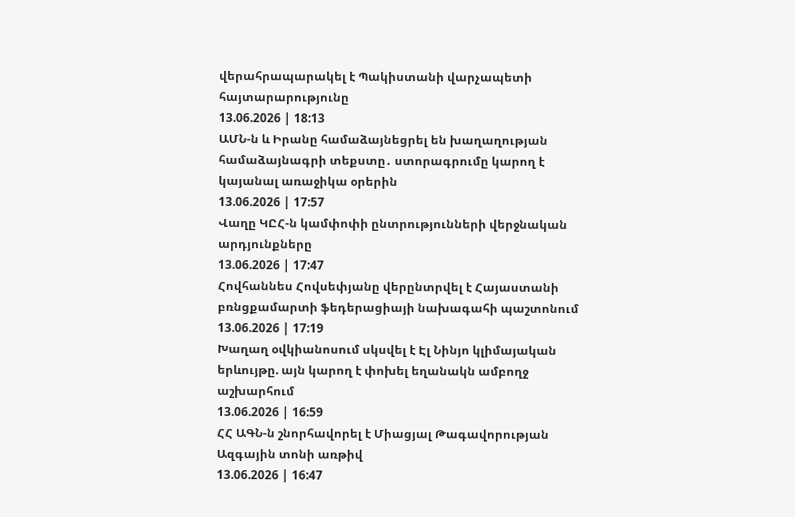վերահրապարակել է Պակիստանի վարչապետի հայտարարությունը
13.06.2026 | 18:13
ԱՄՆ-ն և Իրանը համաձայնեցրել են խաղաղության համաձայնագրի տեքստը․ ստորագրումը կարող է կայանալ առաջիկա օրերին
13.06.2026 | 17:57
Վաղը ԿԸՀ-ն կամփոփի ընտրությունների վերջնական արդյունքները
13.06.2026 | 17:47
Հովհաննես Հովսեփյանը վերընտրվել է Հայաստանի բռնցքամարտի ֆեդերացիայի նախագահի պաշտոնում
13.06.2026 | 17:19
Խաղաղ օվկիանոսում սկսվել է Էլ Նինյո կլիմայական երևույթը. այն կարող է փոխել եղանակն ամբողջ աշխարհում
13.06.2026 | 16:59
ՀՀ ԱԳՆ-ն շնորհավորել է Միացյալ Թագավորության Ազգային տոնի առթիվ
13.06.2026 | 16:47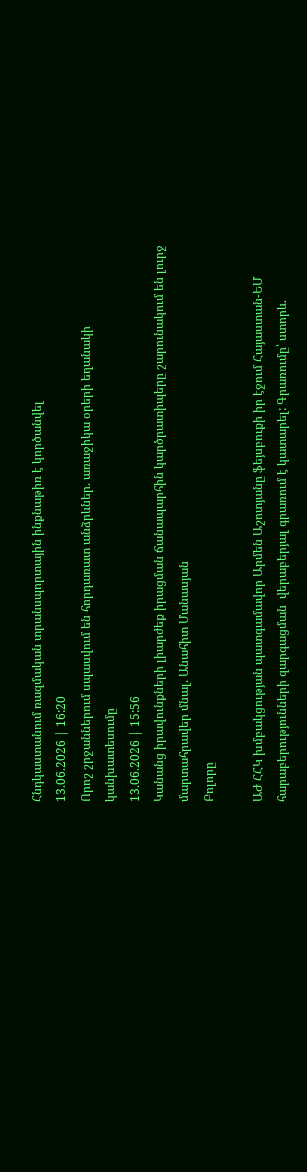Հնդկաստանում ռազմական տրանսպորտային ինքնաթիռ է կործանվել
13.06.2026 | 16:20
Որոշ շրջաններում սպասվում են հորդառատ անձրևներ. առաջիկա օրերի եղանակի կանխատեսումը
13.06.2026 | 15:56
Կանանց իրավունքների լիարժեք իրացման ճանապարհին կարծրատիպերը շարունակում են լուրջ մարտահրավեր մնալ. Անահիտ Մանասյան
Բոլորը

ԱԺ ՀՀԿ խմբակցության պատգամավոր Արմեն Աշոտյանը ֆեյսբուքի իր էջում Հայաստան-ԵՄ հարաբերությունների զարգացման  վերաբերյալ գրառում է կատարել: Գրառումը՝ ստորև.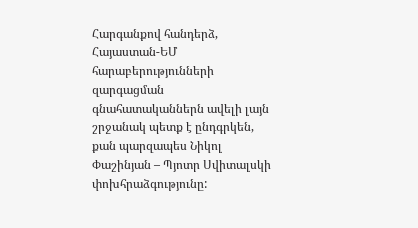Հարգանքով հանդերձ, Հայաստան-ԵՄ հարաբերությունների զարգացման գնահատականներն ավելի լայն շրջանակ պետք է ընդգրկեն, քան պարզապես Նիկոլ Փաշինյան – Պյոտր Սվիտալսկի փոխհրաձգությունը: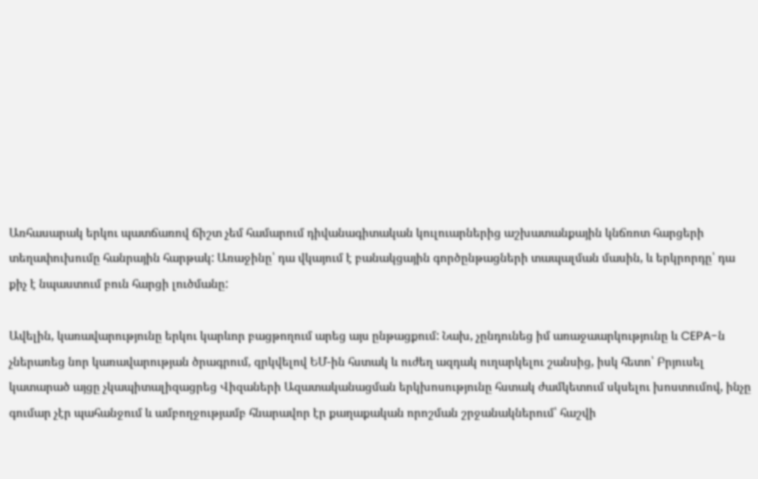Առհասարակ երկու պատճառով ճիշտ չեմ համարում դիվանագիտական կուլուարներից աշխատանքային կնճռոտ հարցերի տեղափուխումը հանրային հարթակ: Առաջինը՝ դա վկայում է բանակցային գործընթացների տապալման մասին, և երկրորդը՝ դա քիչ է նպաստում բուն հարցի լուծմանը:

Ավելին, կառավարությունը երկու կարևոր բացթողում արեց այս ընթացքում: Նախ, չընդունեց իմ առաջաարկությունը և CEPA-ն չներառեց նոր կառավարության ծրագրում, զրկվելով ԵՄ-ին հստակ և ուժեղ ազդակ ուղարկելու շանսից, իսկ հետո՝ Բրյուսել կատարած այցը չկապիտալիզացրեց Վիզաների Ազատականացման երկխոսությունը հստակ ժամկետում սկսելու խոստումով, ինչը գումար չէր պահանջում և ամբողջությամբ հնարավոր էր քաղաքական որոշման շրջանակներում՝ հաշվի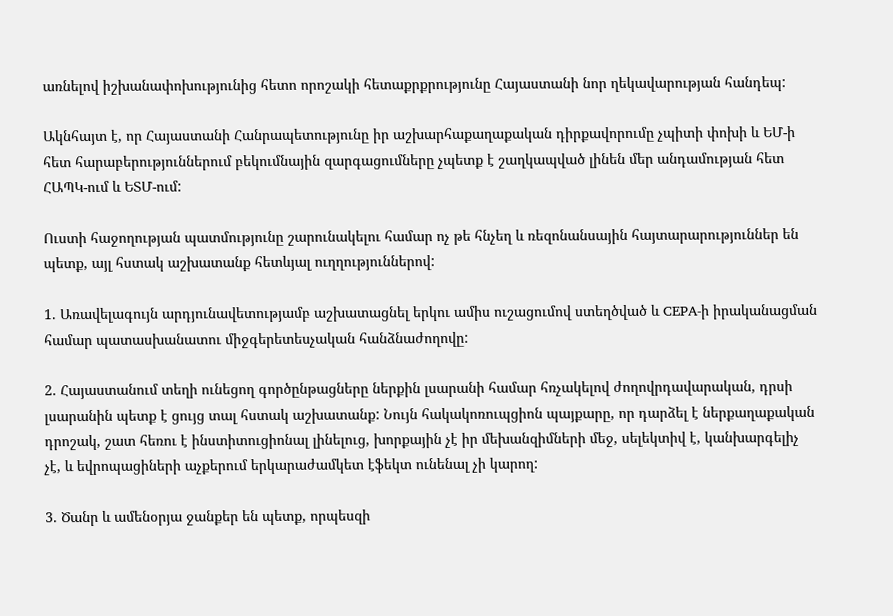առնելով իշխանափոխությունից հետո որոշակի հետաքրքրությունը Հայաստանի նոր ղեկավարության հանդեպ:

Ակնհայտ է, որ Հայաստանի Հանրապետությունը իր աշխարհաքաղաքական դիրքավորումը չպիտի փոխի և ԵՄ-ի հետ հարաբերություններում բեկումնային զարգացումները չպետք է շաղկապված լինեն մեր անդամության հետ ՀԱՊԿ-ում և ԵՏՄ-ում:

Ուստի հաջողության պատմությունը շարունակելու համար ոչ թե հնչեղ և ռեզոնանսային հայտարարություններ են պետք, այլ հստակ աշխատանք հետևյալ ուղղություններով:

1. Առավելագույն արդյունավետությամբ աշխատացնել երկու ամիս ուշացումով ստեղծված և CEPA-ի իրականացման համար պատասխանատու միջգերետեսչական հանձնաժողովը:

2. Հայաստանում տեղի ունեցող գործընթացները ներքին լսարանի համար հռչակելով ժողովրդավարական, դրսի լսարանին պետք է ցույց տալ հստակ աշխատանք: Նույն հակակոռուպցիոն պայքարը, որ դարձել է ներքաղաքական դրոշակ, շատ հեռու է ինստիտուցիոնալ լինելուց, խորքային չէ իր մեխանզիմների մեջ, սելեկտիվ է, կանխարգելիչ չէ, և եվրոպացիների աչքերում երկարաժամկետ էֆեկտ ունենալ չի կարող:

3. Ծանր և ամենօրյա ջանքեր են պետք, որպեսզի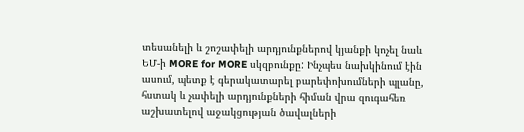տեսանելի և շոշափելի արդյունքներով կյանքի կոչել նաև ԵՄ-ի MORE for MORE սկզբունքը: Ինչպես նախկինում էին ասում, պետք է գերակատարել բարեփոխումների պլանը, հստակ և չափելի արդյունքների հիման վրա զուգահեռ աշխատելով աջակցության ծավալների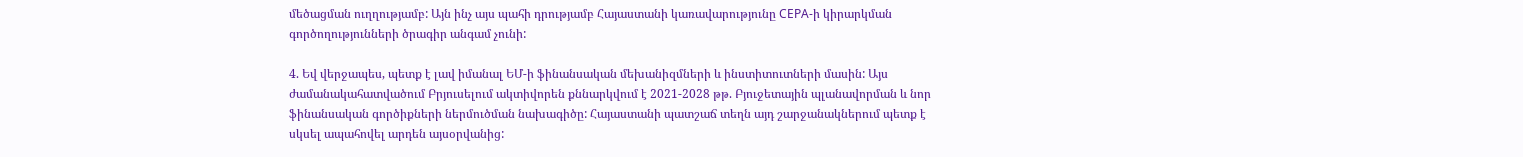մեծացման ուղղությամբ: Այն ինչ այս պահի դրությամբ Հայաստանի կառավարությունը CEPA-ի կիրարկման գործողությունների ծրագիր անգամ չունի:

4. Եվ վերջապես, պետք է լավ իմանալ ԵՄ-ի ֆինանսական մեխանիզմների և ինստիտուտների մասին: Այս ժամանակահատվածում Բրյուսելում ակտիվորեն քննարկվում է 2021-2028 թթ. Բյուջետային պլանավորման և նոր ֆինանսական գործիքների ներմուծման նախագիծը: Հայաստանի պատշաճ տեղն այդ շարջանակներում պետք է սկսել ապահովել արդեն այսօրվանից: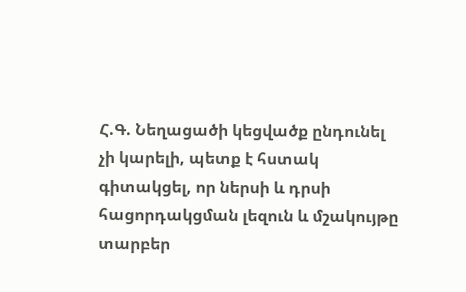Հ.Գ. Նեղացածի կեցվածք ընդունել չի կարելի, պետք է հստակ գիտակցել, որ ներսի և դրսի հացորդակցման լեզուն և մշակույթը տարբեր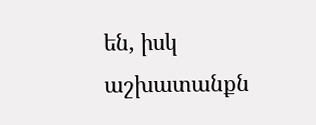են, իսկ աշխատանքն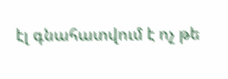էլ գնահատվում է ոչ թե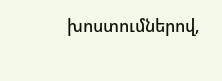խոստումներով,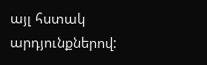այլ հստակ արդյունքներով: